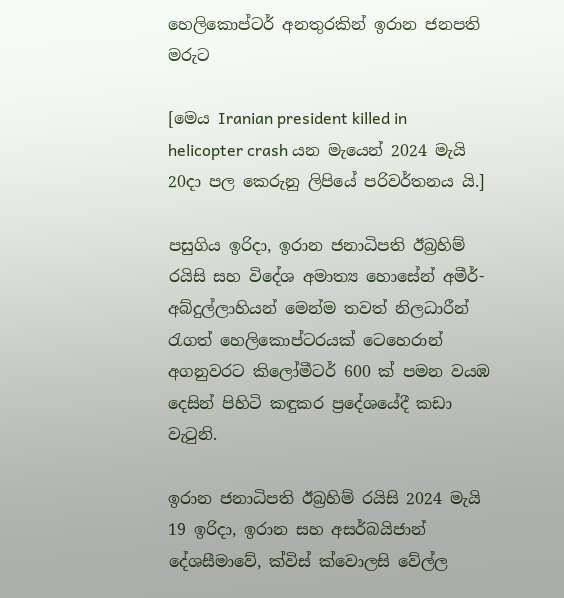හෙලිකොප්ටර් අනතුරකින් ඉරාන ජනපති මරුට

[මෙය Iranian president killed in helicopter crash යන මැයෙන් 2024 මැයි 20දා පල කෙරුනු ලිපියේ පරිවර්තනය යි.]

පසුගිය ඉරිදා, ඉරාන ජනාධිපති ඊබ්‍රහිම් රයිසි සහ විදේශ අමාත්‍ය හොසේන් අමීර්-අබ්දුල්ලාහියන් මෙන්ම තවත් නිලධාරීන් රැගත් හෙලිකොප්ටරයක් ටෙහෙරාන් අගනුවරට කිලෝමීටර් 600 ක් පමන වයඹ දෙසින් පිහිටි කඳුකර ප්‍රදේශයේදී කඩා වැටුනි.

ඉරාන ජනාධිපති ඊබ්‍රහිම් රයිසි 2024 මැයි 19 ඉරිදා, ඉරාන සහ අසර්බයිජාන් දේශසීමාවේ, ක්විස් ක්වොලසි වේල්ල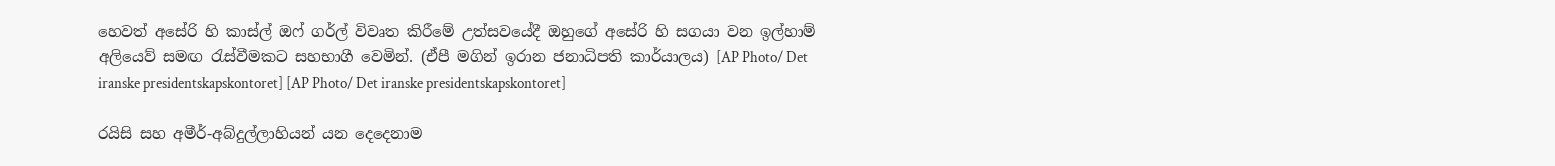හෙවත් අසේරි හි කාස්ල් ඔෆ් ගර්ල් විවෘත කිරීමේ උත්සවයේදී ඔහුගේ අසේරි හි සගයා වන ඉල්හාම් අලියෙව් සමඟ රැස්වීමකට සහභාගී වෙමින්. (ඒපී මගින් ඉරාන ජනාධිපති කාර්යාලය) [AP Photo/ Det iranske presidentskapskontoret] [AP Photo/ Det iranske presidentskapskontoret]

රයිසි සහ අමීර්-අබ්දුල්ලාහියන් යන දෙදෙනාම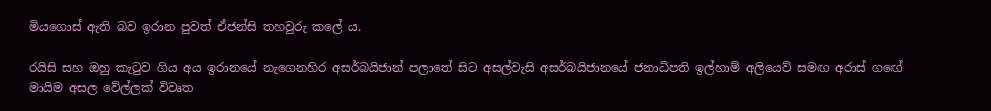මියගොස් ඇති බව ඉරාන පුවත් ඒජන්සි තහවුරු කලේ ය.

රයිසි සහ ඔහු කැටුව ගිය අය ඉරානයේ නැගෙනහිර අසර්බයිජාන් පලාතේ සිට අසල්වැසි අසර්බයිජානයේ ජනාධිපති ඉල්හාම් අලියෙව් සමඟ අරාස් ගඟේ මායිම අසල වේල්ලක් විවෘත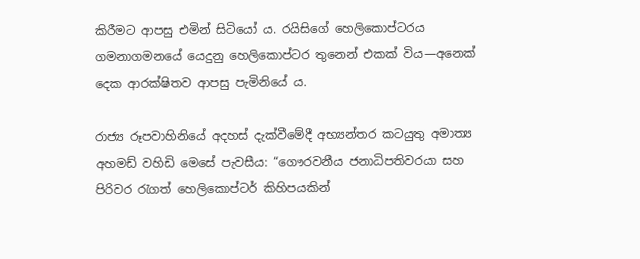කිරීමට ආපසු එමින් සිටියෝ ය. රයිසිගේ හෙලිකොප්ටරය ගමනාගමනයේ යෙදුනු හෙලිකොප්ටර තුනෙන් එකක් විය—අනෙක් දෙක ආරක්ෂිතව ආපසු පැමිනියේ ය.

රාජ්‍ය රූපවාහිනියේ අදහස් දැක්වීමේදී අභ්‍යන්තර කටයුතු අමාත්‍ය අහමඩ් වහිඩි මෙසේ පැවසීය: “ගෞරවනීය ජනාධිපතිවරයා සහ පිරිවර රැගත් හෙලිකොප්ටර් කිහිපයකින්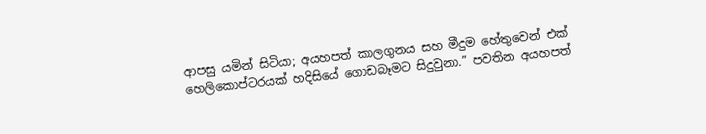ආපසු යමින් සිටියා; අයහපත් කාලගුනය සහ මීදුම හේතුවෙන් එක් හෙලිකොප්ටරයක් හදිසියේ ගොඩබෑමට සිදුවුනා.” පවතින අයහපත්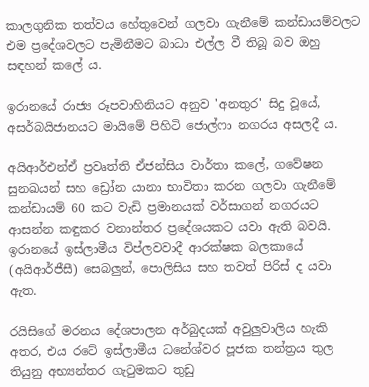කාලගුනික තත්වය හේතුවෙන් ගලවා ගැනීමේ කන්ඩායම්වලට එම ප්‍රදේශවලට පැමිනීමට බාධා එල්ල වී තිබූ බව ඔහු සඳහන් කලේ ය.

ඉරානයේ රාජ්‍ය රූපවාහිනියට අනුව 'අනතුර' සිදු වූයේ, අසර්බයිජානයට මායිමේ පිහිටි ජොල්ෆා නගරය අසලදී ය.

අයිආර්එන්ඒ ප්‍රවෘත්ති ඒජන්සිය වාර්තා කලේ, ගවේෂන සුනඛයන් සහ ඩ්‍රෝන යානා භාවිතා කරන ගලවා ගැනීමේ කන්ඩායම් 60 කට වැඩි ප්‍රමානයක් වර්සාගන් නගරයට ආසන්න කඳුකර වනාන්තර ප්‍රදේශයකට යවා ඇති බවයි. ඉරානයේ ඉස්ලාමීය විප්ලවවාදී ආරක්ෂක බලකායේ (අයිආර්ජීසී) සෙබලුන්, පොලිසිය සහ තවත් පිරිස් ද යවා ඇත.

රයිසිගේ මරනය දේශපාලන අර්බුදයක් අවුලුවාලිය හැකි අතර, එය රටේ ඉස්ලාමීය ධනේශ්වර පූජක තන්ත්‍රය තුල තියුනු අභ්‍යන්තර ගැටුමකට තුඩු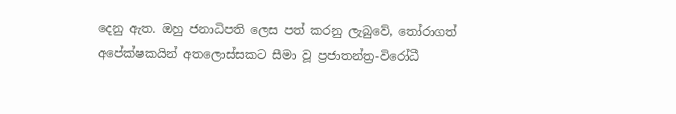දෙනු ඇත. ඔහු ජනාධිපති ලෙස පත් කරනු ලැබුවේ, තෝරාගත් අපේක්ෂකයින් අතලොස්සකට සීමා වූ ප්‍රජාතන්ත්‍ර-විරෝධී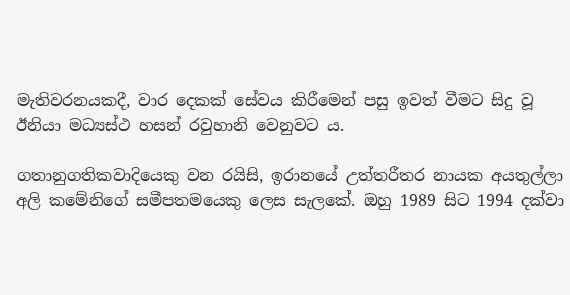මැතිවරනයකදී, වාර දෙකක් සේවය කිරීමෙන් පසු ඉවත් වීමට සිදු වූ ඊනියා මධ්‍යස්ථ හසන් රවුහානි වෙනුවට ය.

ගතානුගතිකවාදියෙකු වන රයිසි, ඉරානයේ උත්තරීතර නායක අයතුල්ලා අලි කමේනිගේ සමීපතමයෙකු ලෙස සැලකේ. ඔහු 1989 සිට 1994 දක්වා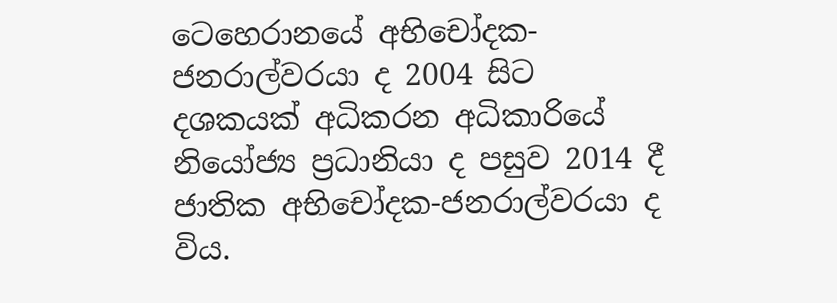ටෙහෙරානයේ අභිචෝදක-ජනරාල්වරයා ද 2004 සිට දශකයක් අධිකරන අධිකාරියේ නියෝජ්‍ය ප්‍රධානියා ද පසුව 2014 දී ජාතික අභිචෝදක-ජනරාල්වරයා ද විය.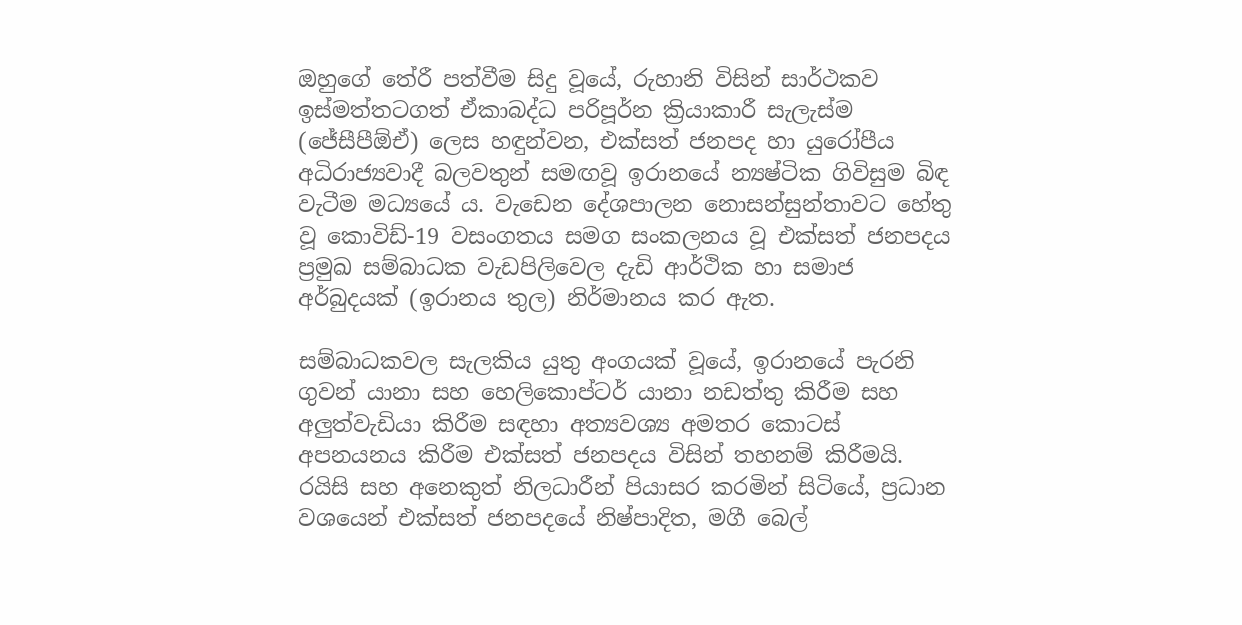ඔහුගේ තේරී පත්වීම සිදු වූයේ, රුහානි විසින් සාර්ථකව ඉස්මත්තටගත් ඒකාබද්ධ පරිපූර්න ක්‍රියාකාරී සැලැස්ම (ජේසීපීඕඒ) ලෙස හඳුන්වන, එක්සත් ජනපද හා යුරෝපීය අධිරාජ්‍යවාදී බලවතුන් සමඟවූ ඉරානයේ න්‍යෂ්ටික ගිවිසුම බිඳ වැටීම මධ්‍යයේ ය. වැඩෙන දේශපාලන නොසන්සුන්තාවට හේතු වූ කොවිඩ්-19 වසංගතය සමග සංකලනය වූ එක්සත් ජනපදය ප්‍රමුඛ සම්බාධක වැඩපිලිවෙල දැඩි ආර්ථික හා සමාජ අර්බුදයක් (ඉරානය තුල) නිර්මානය කර ඇත.

සම්බාධකවල සැලකිය යුතු අංගයක් වූයේ, ඉරානයේ පැරනි ගුවන් යානා සහ හෙලිකොප්ටර් යානා නඩත්තු කිරීම සහ අලුත්වැඩියා කිරීම සඳහා අත්‍යවශ්‍ය අමතර කොටස් අපනයනය කිරීම එක්සත් ජනපදය විසින් තහනම් කිරීමයි. රයිසි සහ අනෙකුත් නිලධාරීන් පියාසර කරමින් සිටියේ, ප්‍රධාන වශයෙන් එක්සත් ජනපදයේ නිෂ්පාදිත, මගී බෙල්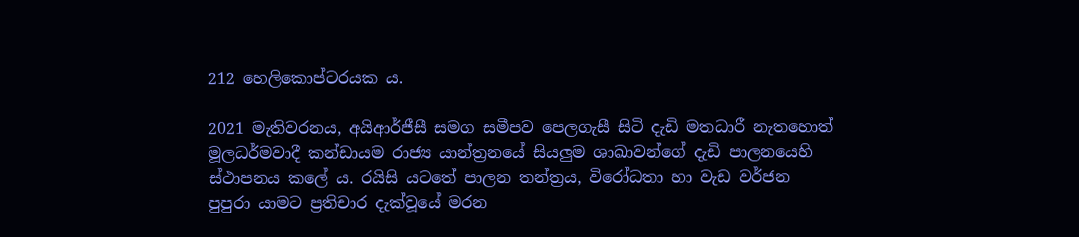212 හෙලිකොප්ටරයක ය.

2021 මැතිවරනය, අයිආර්ජීසී සමග සමීපව පෙලගැසී සිටි දැඩි මතධාරී නැතහොත් මූලධර්මවාදී කන්ඩායම රාජ්‍ය යාන්ත්‍රනයේ සියලුම ශාඛාවන්ගේ දැඩි පාලනයෙහි ස්ථාපනය කලේ ය. රයිසි යටතේ පාලන තන්ත්‍රය, විරෝධතා හා වැඩ වර්ජන පුපුරා යාමට ප්‍රතිචාර දැක්වූයේ මරන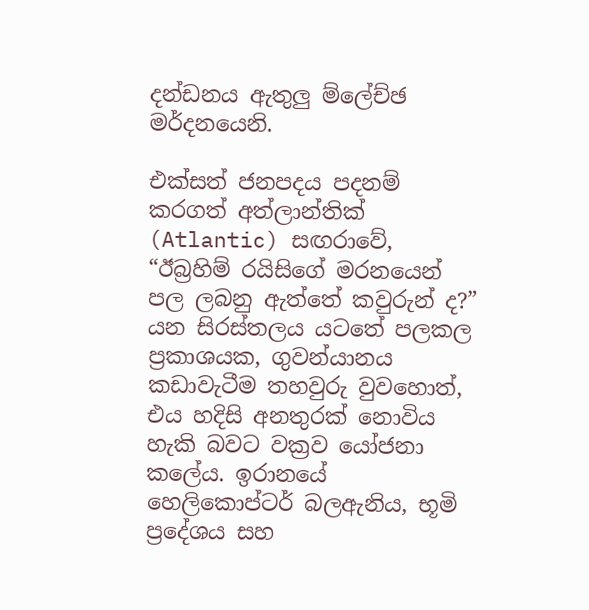දන්ඩනය ඇතුලු ම්ලේච්ඡ මර්දනයෙනි.

එක්සත් ජනපදය පදනම් කරගත් අත්ලාන්තික් (Atlantic) සඟරාවේ, “ඊබ්‍රහිම් රයිසිගේ මරනයෙන් පල ලබනු ඇත්තේ කවුරුන් ද?” යන සිරස්තලය යටතේ පලකල ප්‍රකාශයක, ගුවන්යානය කඩාවැටීම තහවුරු වුවහොත්, එය හදිසි අනතුරක් නොවිය හැකි බවට වක්‍රව යෝජනා කලේය. ඉරානයේ හෙලිකොප්ටර් බලඇනිය, භූමි ප්‍රදේශය සහ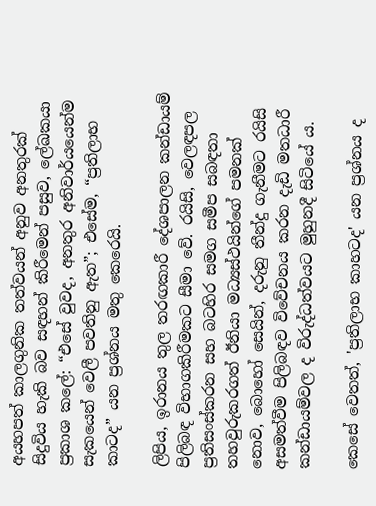අයහපත් කාලගුනික තත්වයන් අනුව අනතුරක් සිදුවිය හැකි බව සඳහන් කිරීමෙන් පසුව, ලේඛකයා ප්‍රකාශ කලේ: “එසේ වුවද, අනතුර අනිවාර්යයෙන්ම සැකයෙන් වෙලී පවතිනු ඇත”; එසේම, “ප්‍රතිලාභ කාටද” යන ප්‍රශ්නය මතු කෙරෙයි.

ලිපිය, ඉරානය තුල තරඟකාරී දේශපාලන කන්ඩායම් පිලිබඳ විභාගකිරීමකට සීමා වේ. රයිසි, වෙලඳපල ප්‍රතිසංස්කරන සහ බටහිර සමග සමීප සබඳතා තහවුරුකරගත් ඊනියා මධ්‍යස්ථයින්ගේ පමනක් නොව, බොහෝ සෙයින්, දරුනු තීන්දු ගැනීමට රයිසි අසමත්වීම පිලිබඳව විවේචනය කරන දැඩි මතධාරී කන්ඩායම්වල ද විරුද්ධත්වයට මුහුනදී සිටියේ ය.

කෙසේ වෙතත්, 'ප්‍රතිලාභ කාහටද' යන ප්‍රශ්නය ද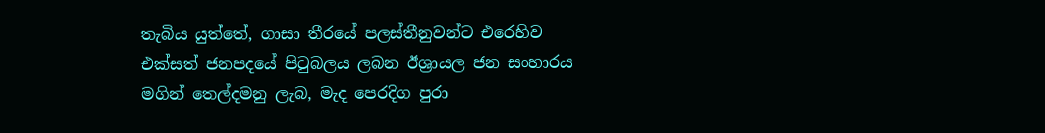තැබිය යුත්තේ, ගාසා තීරයේ පලස්තීනුවන්ට එරෙහිව එක්සත් ජනපදයේ පිටුබලය ලබන ඊශ්‍රායල ජන සංහාරය මගින් තෙල්දමනු ලැබ, මැද පෙරදිග පුරා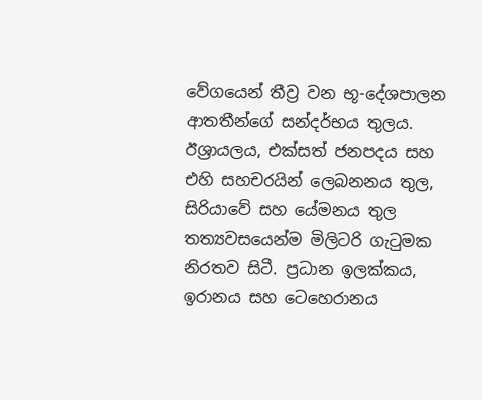වේගයෙන් තීව්‍ර වන භූ-දේශපාලන ආතතීන්ගේ සන්දර්භය තුලය. ඊශ්‍රායලය, එක්සත් ජනපදය සහ එහි සහචරයින් ලෙබනනය තුල, සිරියාවේ සහ යේමනය තුල තත්‍යවසයෙන්ම මිලිටරි ගැටුමක නිරතව සිටී. ප්‍රධාන ඉලක්කය, ඉරානය සහ ටෙහෙරානය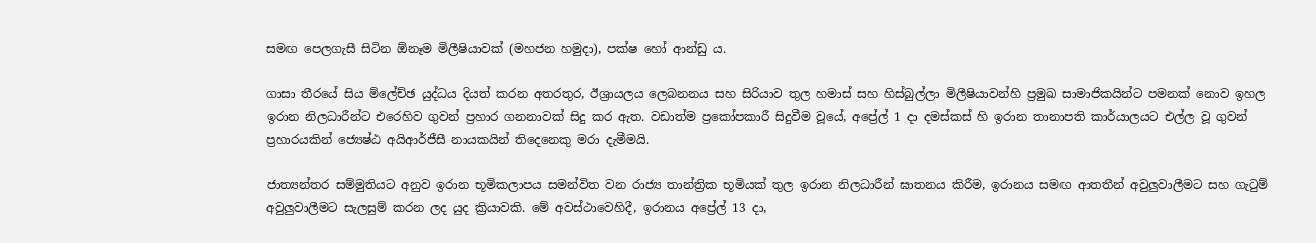සමඟ පෙලගැසී සිටින ඕනෑම මිලීෂියාවක් (මහජන හමුදා), පක්ෂ හෝ ආන්ඩු ය.

ගාසා තීරයේ සිය ම්ලේච්ඡ යුද්ධය දියත් කරන අතරතුර, ඊශ්‍රායලය ලෙබනනය සහ සිරියාව තුල හමාස් සහ හිස්බුල්ලා මිලීෂියාවන්හි ප්‍රමුඛ සාමාජිකයින්ට පමනක් නොව ඉහල ඉරාන නිලධාරීන්ට එරෙහිව ගුවන් ප්‍රහාර ගනනාවක් සිදු කර ඇත. වඩාත්ම ප්‍රකෝපකාරී සිදුවීම වූයේ, අප්‍රේල් 1 දා දමස්කස් හි ඉරාන තානාපති කාර්යාලයට එල්ල වූ ගුවන් ප්‍රහාරයකින් ජ්‍යෙෂ්ඨ අයිආර්ජීසී නායකයින් තිදෙනෙකු මරා දැමීමයි.

ජාත්‍යන්තර සම්මුතියට අනුව ඉරාන භූමිකලාපය සමන්විත වන රාජ්‍ය තාන්ත්‍රික භූමියක් තුල ඉරාන නිලධාරීන් ඝාතනය කිරීම, ඉරානය සමඟ ආතතීන් අවුලුවාලීමට සහ ගැටුම් අවුලුවාලීමට සැලසුම් කරන ලද යුද ක්‍රියාවකි. මේ අවස්ථාවෙහිදී, ඉරානය අප්‍රේල් 13 දා,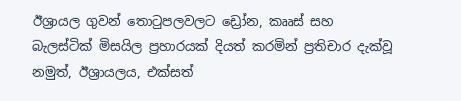ඊශ්‍රායල ගුවන් තොටුපලවලට ඩ්‍රෝන, කෲස් සහ බැලස්ටික් මිසයිල ප්‍රහාරයක් දියත් කරමින් ප්‍රතිචාර දැක්වූ නමුත්, ඊශ්‍රායලය, එක්සත්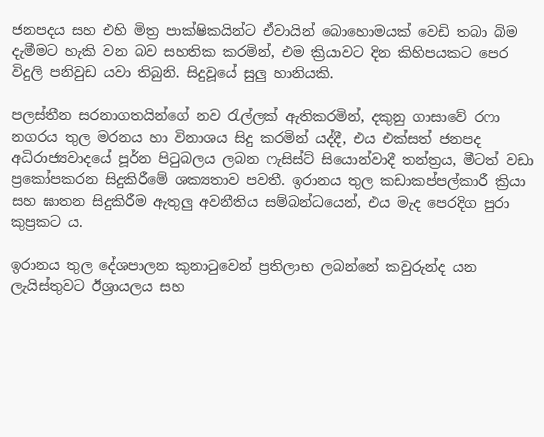ජනපදය සහ එහි මිත්‍ර පාක්ෂිකයින්ට ඒවායින් බොහොමයක් වෙඩි තබා බිම දැමීමට හැකි වන බව සහතික කරමින්, එම ක්‍රියාවට දින කිහිපයකට පෙර විදුලි පනිවුඩ යවා තිබුනි. සිදුවූයේ සුලු හානියකි.

පලස්තීන සරනාගතයින්ගේ නව රැල්ලක් ඇතිකරමින්, දකුනු ගාසාවේ රෆා නගරය තුල මරනය හා විනාශය සිදු කරමින් යද්දී, එය එක්සත් ජනපද අධිරාජ්‍යවාදයේ පූර්න පිටුබලය ලබන ෆැසිස්ට් සියොන්වාදී තන්ත්‍රය, මීටත් වඩා ප්‍රකෝපකරන සිදුකිරීමේ ශක්‍යතාව පවතී. ඉරානය තුල කඩාකප්පල්කාරී ක්‍රියා සහ ඝාතන සිදුකිරීම ඇතුලු අවනීතිය සම්බන්ධයෙන්, එය මැද පෙරදිග පුරා කුප්‍රකට ය.

ඉරානය තුල දේශපාලන කුනාටුවෙන් ප්‍රතිලාභ ලබන්නේ කවුරුන්ද යන ලැයිස්තුවට ඊශ්‍රායලය සහ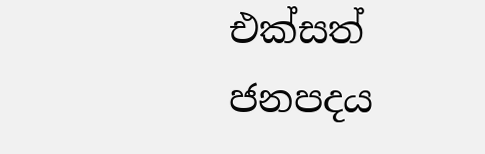එක්සත් ජනපදය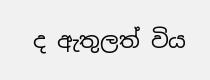ද ඇතුලත් විය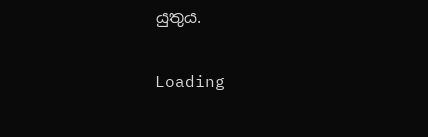යුතුය.

Loading